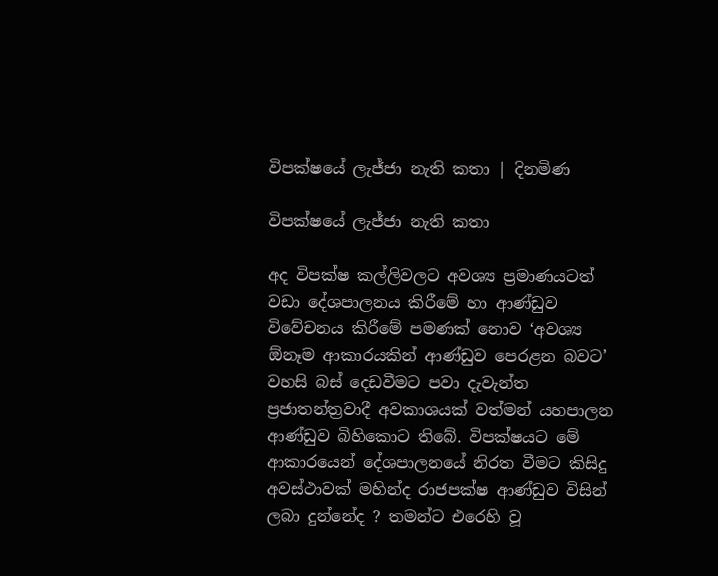විපක්ෂයේ ලැජ්ජා නැති කතා | දිනමිණ

විපක්ෂයේ ලැජ්ජා නැති කතා

අද විපක්ෂ කල්ලිවලට අවශ්‍ය ප්‍රමාණයටත් වඩා දේශපාලනය කිරීමේ හා ආණ්ඩුව විවේචනය කිරීමේ පමණක් නොව ‘අවශ්‍ය ඕනෑම ආකාරයකින් ආණ්ඩුව පෙරළන බවට’ වහසි බස් දෙඩවීමට පවා දැවැන්ත ප්‍රජාතන්ත්‍රවාදී අවකාශයක් වත්මන් යහපාලන ආණ්ඩුව බිහිකොට තිබේ. විපක්ෂයට මේ ආකාරයෙන් දේශපාලනයේ නිරත වීමට කිසිදු අවස්ථාවක් මහින්ද රාජපක්ෂ ආණ්ඩුව විසින් ලබා දුන්නේද ? තමන්ට එරෙහි වූ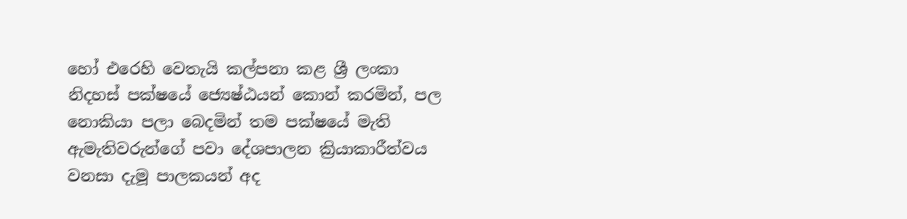හෝ එරෙහි වෙතැයි කල්පනා කළ ශ්‍රී ලංකා නිදහස් පක්ෂයේ ජ්‍යෙෂ්ඨයන් කොන් කරමින්, පල නොකියා පලා බෙදමින් තම පක්ෂයේ මැති ඇමැතිවරුන්ගේ පවා දේශපාලන ක්‍රියාකාරීත්වය වනසා දැමූ පාලකයන් අද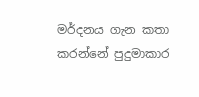මර්දනය ගැන කතා කරන්නේ පුදුමාකාර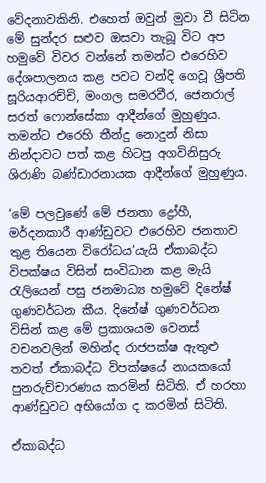වේදනාවකිනි. එහෙත් ඔවුන් මුවා වී සිටින මේ සුන්දර සළුව ඔසවා තැබූ විට අප හමුවේ විවර වන්නේ තමන්ට එරෙහිව දේශපාලනය කළ පවට වන්දි ගෙවූ ශ්‍රීපති සූරියආරච්චි, මංගල සමරවීර, ජෙනරාල් සරත් ෆොන්සේකා ආදීන්ගේ මුහුණුය. තමන්ට එරෙහි තීන්දු නොදුන් නිසා නින්දාවට පත් කළ හිටපු අගවිනිසුරු ශිරාණි බණ්ඩාරනායක ආදීන්ගේ මුහුණුය.

‘මේ පලවුණේ මේ ජනතා ද්‍රෝහී, මර්දනකාරී ආණ්ඩුවට එරෙහිව ජනතාව තුළ තියෙන විරෝධය’යැයි ඒකාබද්ධ විපක්ෂය විසින් සංවිධාන කළ මැයි රැලියෙන් පසු ජනමාධ්‍ය හමුවේ දිනේෂ් ගුණවර්ධන කීය. දිනේෂ් ගුණවර්ධන විසින් කළ මේ ප්‍රකාශයම වෙනස් වචනවලින් මහින්ද රාජපක්ෂ ඇතුළු තවත් ඒකාබද්ධ විපක්ෂයේ නායකයෝ පුනරුච්චාරණය කරමින් සිටිති. ඒ හරහා ආණ්ඩුවට අභියෝග ද කරමින් සිටිති.

ඒකාබද්ධ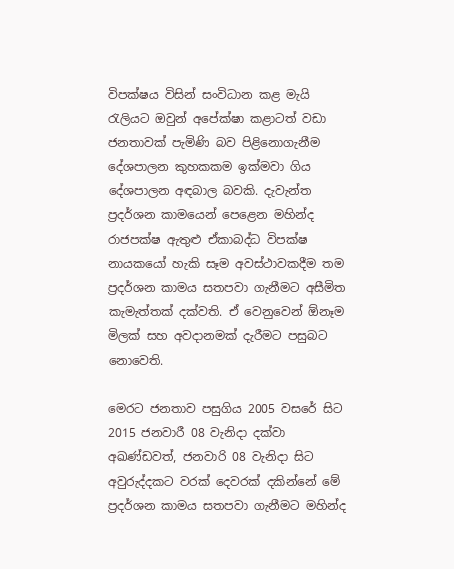විපක්ෂය විසින් සංවිධාන කළ මැයි රැලියට ඔවුන් අපේක්ෂා කළාටත් වඩා ජනතාවක් පැමිණි බව පිළිනොගැනීම දේශපාලන කුහකකම ඉක්මවා ගිය දේශපාලන අඳබාල බවකි. දැවැන්ත ප්‍රදර්ශන කාමයෙන් පෙළෙන මහින්ද රාජපක්ෂ ඇතුළු ඒකාබද්ධ විපක්ෂ නායකයෝ හැකි සෑම අවස්ථාවකදීම තම ප්‍රදර්ශන කාමය සතපවා ගැනීමට අසීමිත කැමැත්තක් දක්වති. ඒ වෙනුවෙන් ඕනෑම මිලක් සහ අවදානමක් දැරීමට පසුබට නොවෙති.

මෙරට ජනතාව පසුගිය 2005 වසරේ සිට 2015 ජනවාරී 08 වැනිදා දක්වා අඛණ්ඩවත්, ජනවාරි 08 වැනිදා සිට අවුරුද්දකට වරක් දෙවරක් දකින්නේ මේ ප්‍රදර්ශන කාමය සතපවා ගැනීමට මහින්ද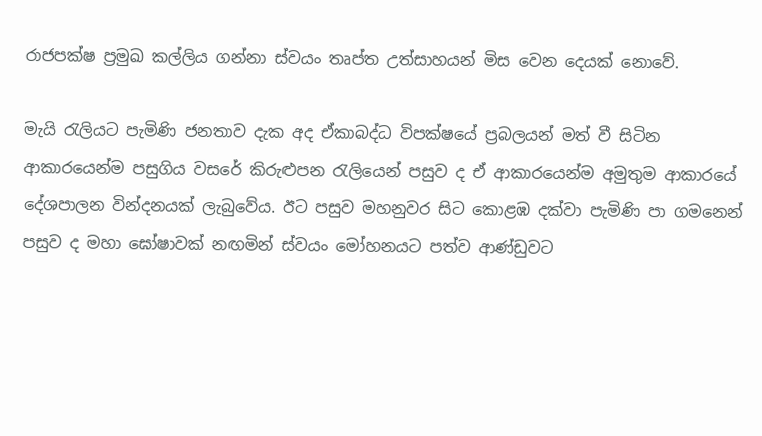රාජපක්ෂ ප්‍රමුඛ කල්ලිය ගන්නා ස්වයං තෘප්ත උත්සාහයන් මිස වෙන දෙයක් නොවේ.

මැයි රැලියට පැමිණි ජනතාව දැක අද ඒකාබද්ධ විපක්ෂයේ ප්‍රබලයන් මත් වී සිටින ආකාරයෙන්ම පසුගිය වසරේ කිරුළුපන රැලියෙන් පසුව ද ඒ ආකාරයෙන්ම අමුතුම ආකාරයේ දේශපාලන වින්දනයක් ලැබුවේය. ඊට පසුව මහනුවර සිට කොළඹ දක්වා පැමිණි පා ගමනෙන් පසුව ද මහා ඝෝෂාවක් නඟමින් ස්වයං මෝහනයට පත්ව ආණ්ඩුවට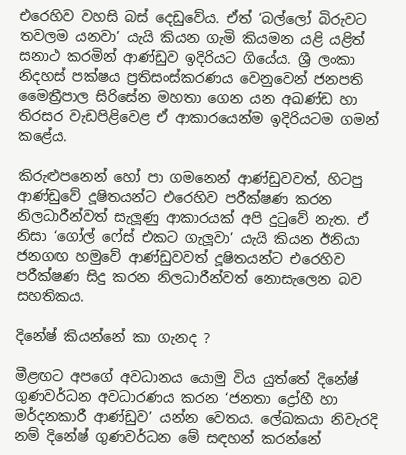එරෙහිව වහසි බස් දෙඩුවේය. ඒත් ‘බල්ලෝ බිරුවට තවලම යනවා’ යැයි කියන ගැමි කියමන යළි යළිත් සනාථ කරමින් ආණ්ඩුව ඉදිරියට ගියේය. ශ්‍රී ලංකා නිදහස් පක්ෂය ප්‍රතිසංස්කරණය වෙනුවෙන් ජනපති මෛත්‍රීපාල සිරිසේන මහතා ගෙන යන අඛණ්ඩ හා තිරසර වැඩපිළිවෙළ ඒ ආකාරයෙන්ම ඉදිරියටම ගමන් කළේය.

කිරුළුපනෙන් හෝ පා ගමනෙන් ආණ්ඩුවවත්, හිටපු ආණ්ඩුවේ දූෂිතයන්ට එරෙහිව පරීක්ෂණ කරන නිලධාරීන්වත් සැලූණු ආකාරයක් අපි දුටුවේ නැත. ඒ නිසා ‘ගෝල් ෆේස් එකට ගැලූවා’ යැයි කියන ඊනියා ජනගඟ හමුවේ ආණ්ඩුවවත් දූෂිතයන්ට එරෙහිව පරීක්ෂණ සිදු කරන නිලධාරීන්වත් නොසැලෙන බව සහතිකය.

දිනේෂ් කියන්නේ කා ගැනද ?

මීළඟට අපගේ අවධානය යොමු විය යුත්තේ දිනේෂ් ගුණවර්ධන අවධාරණය කරන ‘ජනතා ද්‍රෝහී හා මර්දනකාරී ආණ්ඩුව’ යන්න වෙතය. ලේඛකයා නිවැරදි නම් දිනේෂ් ගුණවර්ධන මේ සඳහන් කරන්නේ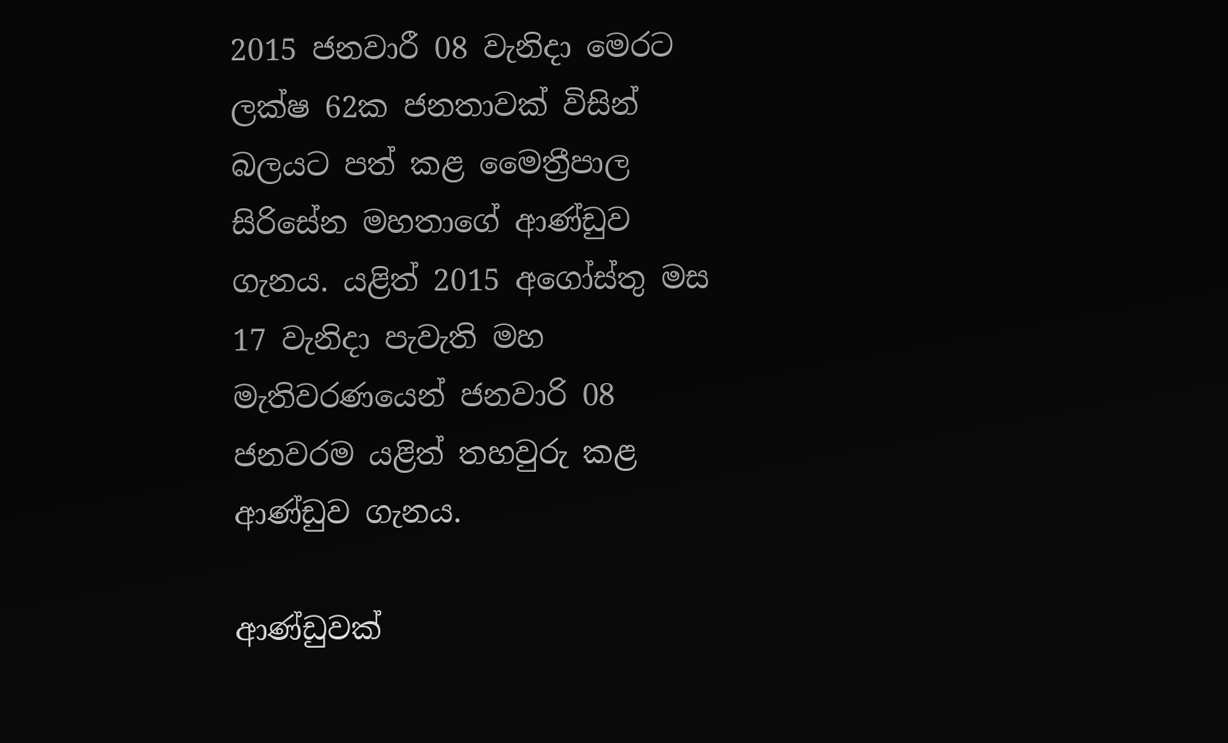2015 ජනවාරී 08 වැනිදා මෙරට ලක්ෂ 62ක ජනතාවක් විසින් බලයට පත් කළ මෛත්‍රීපාල සිරිසේන මහතාගේ ආණ්ඩුව ගැනය. යළිත් 2015 අගෝස්තු මස 17 වැනිදා පැවැති මහ මැතිවරණයෙන් ජනවාරි 08 ජනවරම යළිත් තහවුරු කළ ආණ්ඩුව ගැනය.

ආණ්ඩුවක්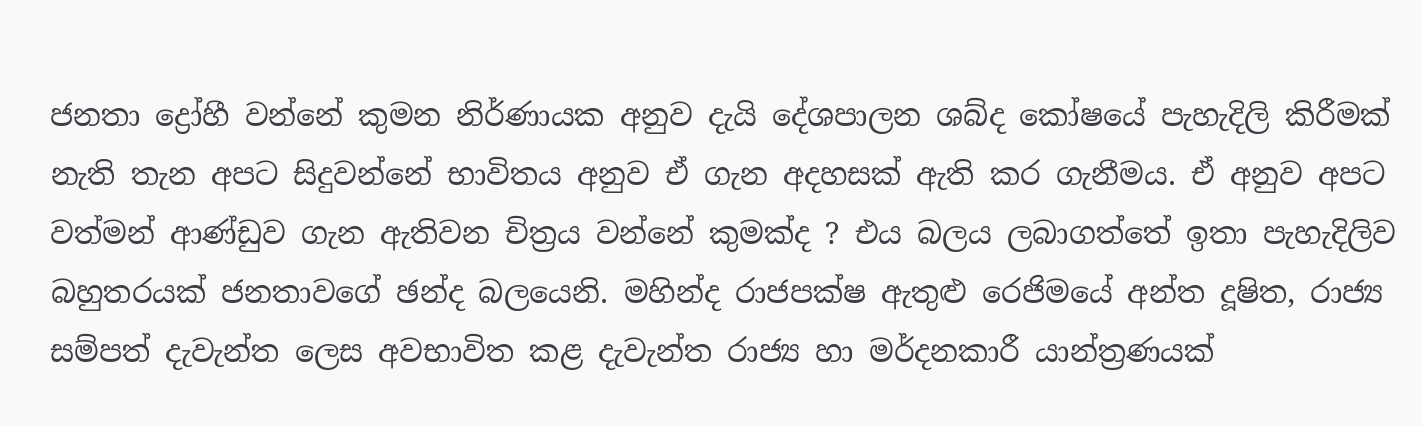ජනතා ද්‍රෝහී වන්නේ කුමන නිර්ණායක අනුව දැයි දේශපාලන ශබ්ද කෝෂයේ පැහැදිලි කිරීමක් නැති තැන අපට සිදුවන්නේ භාවිතය අනුව ඒ ගැන අදහසක් ඇති කර ගැනීමය. ඒ අනුව අපට වත්මන් ආණ්ඩුව ගැන ඇතිවන චිත්‍රය වන්නේ කුමක්ද ? එය බලය ලබාගත්තේ ඉතා පැහැදිලිව බහුතරයක් ජනතාවගේ ඡන්ද බලයෙනි. මහින්ද රාජපක්ෂ ඇතුළු රෙජිමයේ අන්ත දූෂිත, රාජ්‍ය සම්පත් දැවැන්ත ලෙස අවභාවිත කළ දැවැන්ත රාජ්‍ය හා මර්දනකාරී යාන්ත්‍රණයක්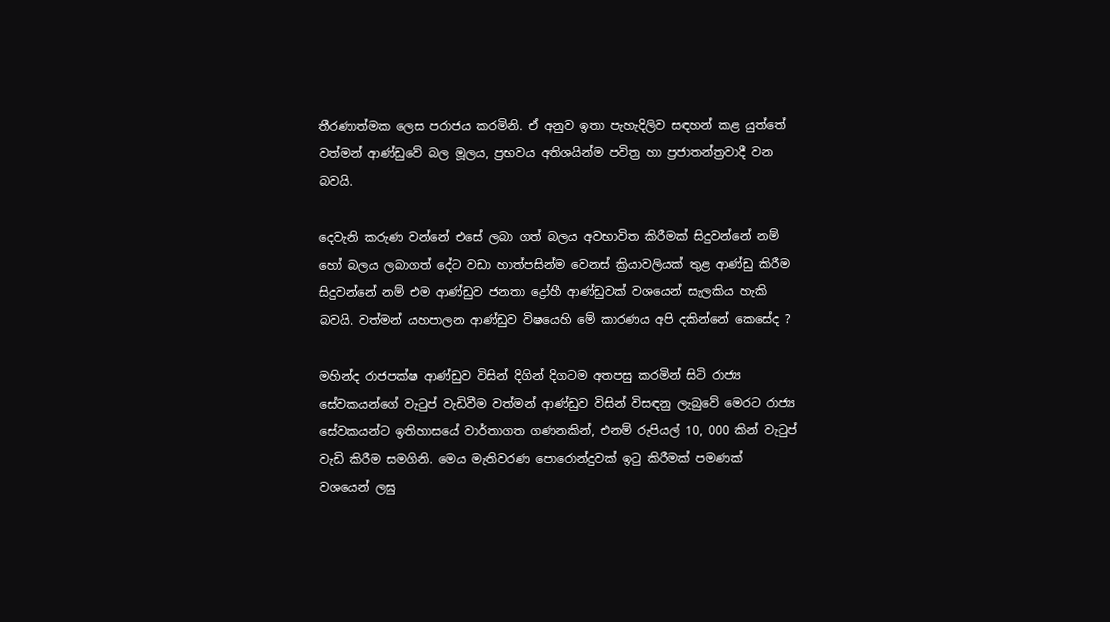තීරණාත්මක ලෙස පරාජය කරමිනි. ඒ අනුව ඉතා පැහැදිලිව සඳහන් කළ යුත්තේ වත්මන් ආණ්ඩුවේ බල මූලය, ප්‍රභවය අතිශයින්ම පවිත්‍ර හා ප්‍රජාතන්ත්‍රවාදී වන බවයි.

දෙවැනි කරුණ වන්නේ එසේ ලබා ගත් බලය අවභාවිත කිරීමක් සිදුවන්නේ නම් හෝ බලය ලබාගත් දේට වඩා හාත්පසින්ම වෙනස් ක්‍රියාවලියක් තුළ ආණ්ඩු කිරීම සිදුවන්නේ නම් එම ආණ්ඩුව ජනතා ද්‍රෝහී ආණ්ඩුවක් වශයෙන් සැලකිය හැකි බවයි. වත්මන් යහපාලන ආණ්ඩුව විෂයෙහි මේ කාරණය අපි දකින්නේ කෙසේද ?

මහින්ද රාජපක්ෂ ආණ්ඩුව විසින් දිගින් දිගටම අතපසු කරමින් සිටි රාජ්‍ය සේවකයන්ගේ වැටුප් වැඩිවීම වත්මන් ආණ්ඩුව විසින් විසඳනු ලැබුවේ මෙරට රාජ්‍ය සේවකයන්ට ඉතිහාසයේ වාර්තාගත ගණනකින්, එනම් රුපියල් 10, 000 කින් වැටුප් වැඩි කිරීම සමගිනි. මෙය මැතිවරණ පොරොන්දුවක් ඉටු කිරීමක් පමණක් වශයෙන් ලඝු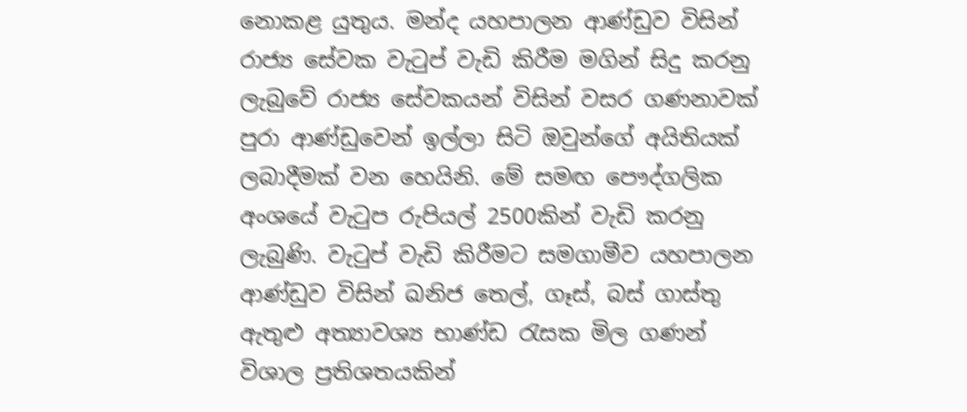නොකළ යුතුය. මන්ද යහපාලන ආණ්ඩුව විසින් රාජ්‍ය සේවක වැටුප් වැඩි කිරීම මගින් සිදු කරනු ලැබුවේ රාජ්‍ය සේවකයන් විසින් වසර ගණනාවක් පුරා ආණ්ඩුවෙන් ඉල්ලා සිටි ඔවුන්ගේ අයිතියක් ලබාදීමක් වන හෙයිනි. මේ සමඟ පෞද්ගලික අංශයේ වැටුප රුපියල් 2500කින් වැඩි කරනු ලැබුණි. වැටුප් වැඩි කිරීමට සමගාමීව යහපාලන ආණ්ඩුව විසින් ඛනිජ තෙල්, ගෑස්, බස් ගාස්තු ඇතුළු අත්‍යාවශ්‍ය භාණ්ඩ රැසක මිල ගණන් විශාල ප්‍රතිශතයකින්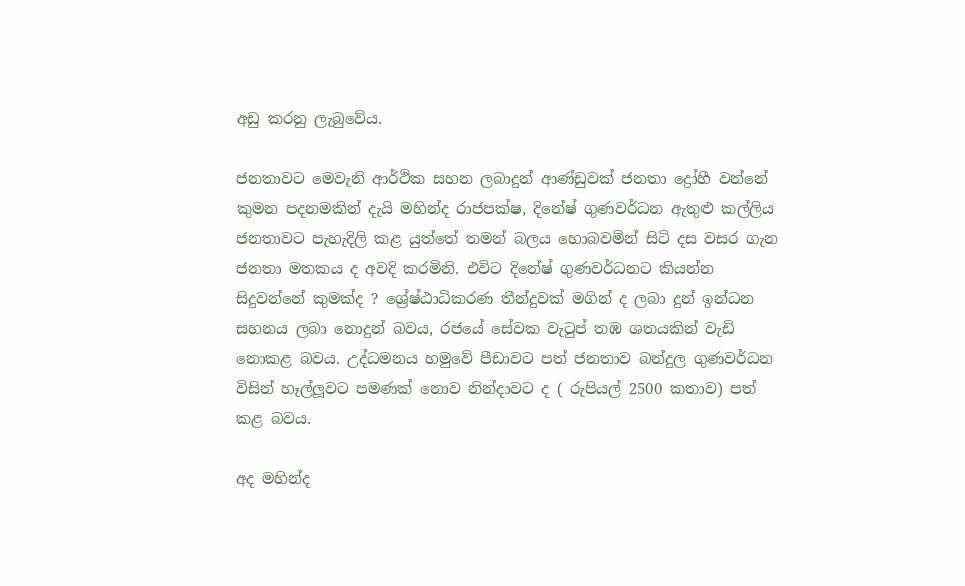අඩු කරනු ලැබුවේය.

ජනතාවට මෙවැනි ආර්ථික සහන ලබාදුන් ආණ්ඩුවක් ජනතා ද්‍රෝහී වන්නේ කුමන පදනමකින් දැයි මහින්ද රාජපක්ෂ, දිනේෂ් ගුණවර්ධන ඇතුළු කල්ලිය ජනතාවට පැහැදිලි කළ යුත්තේ තමන් බලය හොබවමින් සිටි දස වසර ගැන ජනතා මතකය ද අවදි කරමිනි. එවිට දිනේෂ් ගුණවර්ධනට කියන්න සිදුවන්නේ කුමක්ද ? ශ්‍රේෂ්ඨාධිකරණ තීන්දුවක් මගින් ද ලබා දුන් ඉන්ධන සහනය ලබා නොදුන් බවය, රජයේ සේවක වැටුප් තඹ ශතයකින් වැඩි නොකළ බවය. උද්ධමනය හමුවේ පීඩාවට පත් ජනතාව බන්දුල ගුණවර්ධන විසින් හෑල්ලූවට පමණක් නොව නින්දාවට ද ( රුපියල් 2500 කතාව) පත් කළ බවය.

අද මහින්ද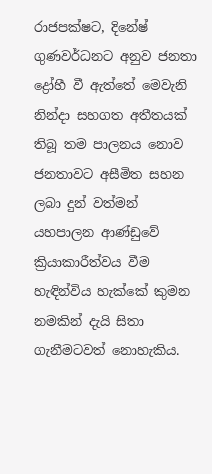රාජපක්ෂට, දිනේෂ් ගුණවර්ධනට අනුව ජනතා ද්‍රෝහී වී ඇත්තේ මෙවැනි නින්දා සහගත අතීතයක් තිබූ තම පාලනය නොව ජනතාවට අසීමිත සහන ලබා දුන් වත්මන් යහපාලන ආණ්ඩුවේ ක්‍රියාකාරීත්වය වීම හැඳින්විය හැක්කේ කුමන නමකින් දැයි සිතා ගැනීමටවත් නොහැකිය.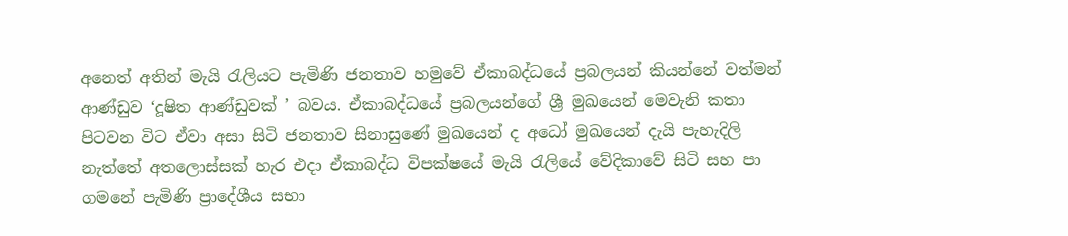අනෙත් අතින් මැයි රැලියට පැමිණි ජනතාව හමුවේ ඒකාබද්ධයේ ප්‍රබලයන් කියන්නේ වත්මන් ආණ්ඩුව ‘දූෂිත ආණ්ඩුවක් ’ බවය. ඒකාබද්ධයේ ප්‍රබලයන්ගේ ශ්‍රී මුඛයෙන් මෙවැනි කතා පිටවන විට ඒවා අසා සිටි ජනතාව සිනාසුණේ මුඛයෙන් ද අධෝ මුඛයෙන් දැයි පැහැදිලි නැත්තේ අතලොස්සක් හැර එදා ඒකාබද්ධ විපක්ෂයේ මැයි රැලියේ වේදිකාවේ සිටි සහ පා ගමනේ පැමිණි ප්‍රාදේශීය සභා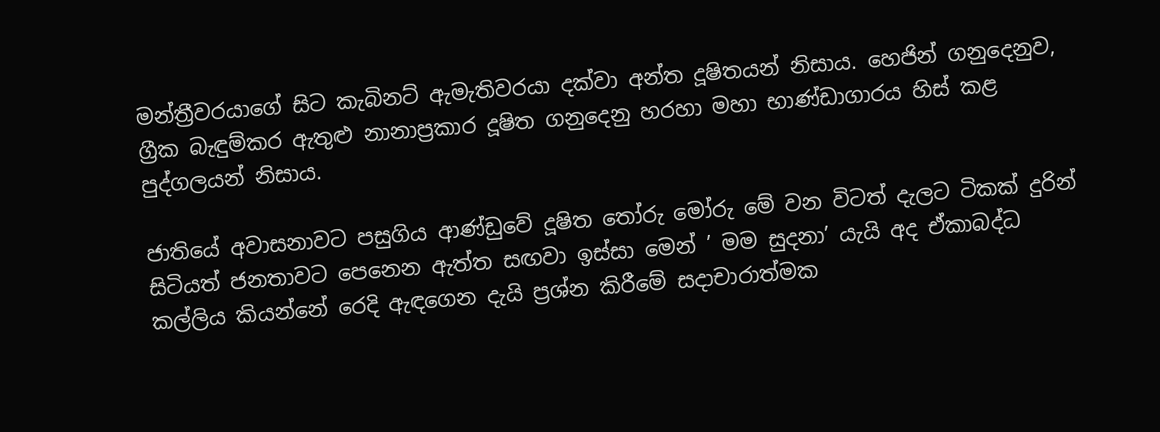මන්ත්‍රීවරයාගේ සිට කැබිනට් ඇමැතිවරයා දක්වා අන්ත දූෂිතයන් නිසාය. හෙජින් ගනුදෙනුව, ග්‍රීක බැඳුම්කර ඇතුළු නානාප්‍රකාර දූෂිත ගනුදෙනු හරහා මහා භාණ්ඩාගාරය හිස් කළ පුද්ගලයන් නිසාය.

ජාතියේ අවාසනාවට පසුගිය ආණ්ඩුවේ දූෂිත තෝරු මෝරු මේ වන විටත් දැලට ටිකක් දුරින් සිටියත් ජනතාවට පෙනෙන ඇත්ත සඟවා ඉස්සා මෙන් ’ මම සුදනා’ යැයි අද ඒකාබද්ධ කල්ලිය කියන්නේ රෙදි ඇඳගෙන දැයි ප්‍රශ්න කිරීමේ සදාචාරාත්මක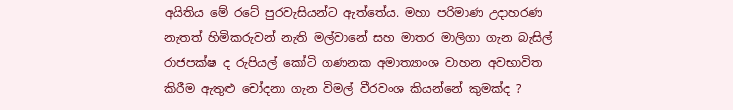අයිතිය මේ රටේ පුරවැසියන්ට ඇත්තේය. මහා පරිමාණ උදාහරණ නැතත් හිමිකරුවන් නැති මල්වානේ සහ මාතර මාලිගා ගැන බැසිල් රාජපක්ෂ ද රුපියල් කෝටි ගණනක අමාත්‍යාංශ වාහන අවභාවිත කිරීම ඇතුළු චෝදනා ගැන විමල් වීරවංශ කියන්නේ කුමක්ද ?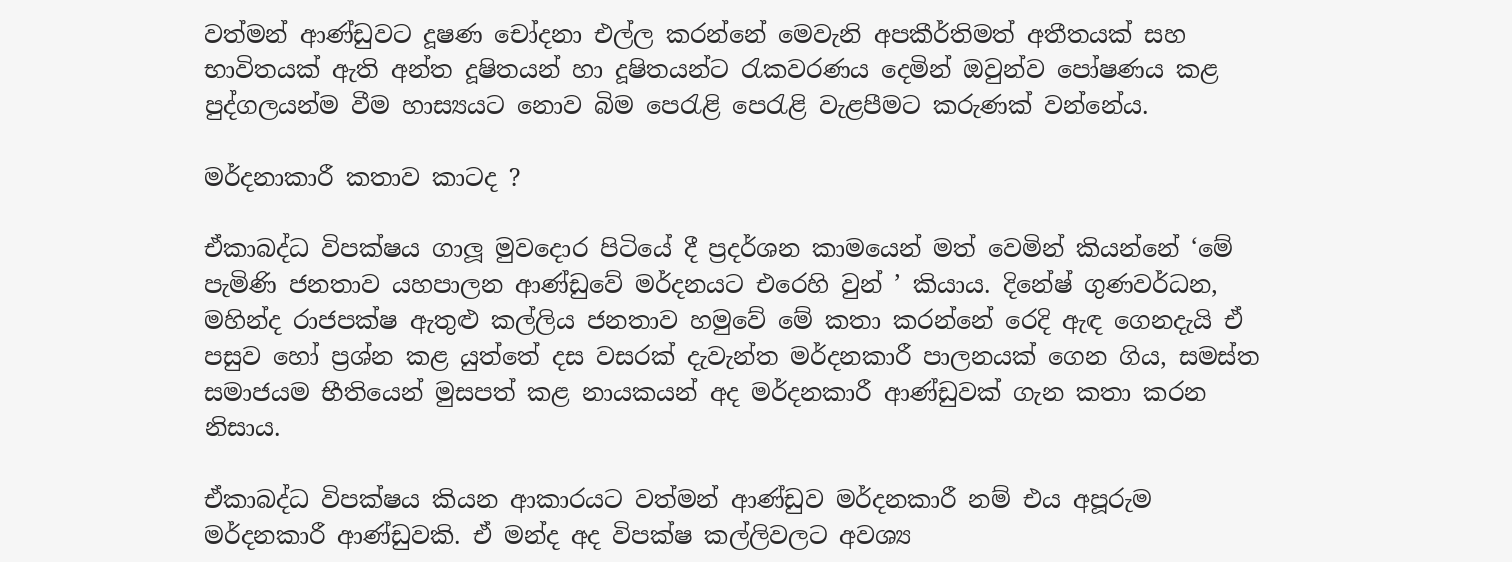වත්මන් ආණ්ඩුවට දූෂණ චෝදනා එල්ල කරන්නේ මෙවැනි අපකීර්තිමත් අතීතයක් සහ භාවිතයක් ඇති අන්ත දූෂිතයන් හා දූෂිතයන්ට රැකවරණය දෙමින් ඔවුන්ව පෝෂණය කළ පුද්ගලයන්ම වීම හාස්‍යයට නොව බිම පෙරැළි පෙරැළි වැළපීමට කරුණක් වන්නේය.

මර්දනාකාරී කතාව කාටද ?

ඒකාබද්ධ විපක්ෂය ගාලූ මුවදොර පිටියේ දී ප්‍රදර්ශන කාමයෙන් මත් වෙමින් කියන්නේ ‘මේ පැමිණි ජනතාව යහපාලන ආණ්ඩුවේ මර්දනයට එරෙහි වුන් ’ කියාය. දිනේෂ් ගුණවර්ධන, මහින්ද රාජපක්ෂ ඇතුළු කල්ලිය ජනතාව හමුවේ මේ කතා කරන්නේ රෙදි ඇඳ ගෙනදැයි ඒ පසුව හෝ ප්‍රශ්න කළ යුත්තේ දස වසරක් දැවැන්ත මර්දනකාරී පාලනයක් ගෙන ගිය, සමස්ත සමාජයම භීතියෙන් මුසපත් කළ නායකයන් අද මර්දනකාරී ආණ්ඩුවක් ගැන කතා කරන නිසාය.

ඒකාබද්ධ විපක්ෂය කියන ආකාරයට වත්මන් ආණ්ඩුව මර්දනකාරී නම් එය අපූරුම මර්දනකාරී ආණ්ඩුවකි. ඒ මන්ද අද විපක්ෂ කල්ලිවලට අවශ්‍ය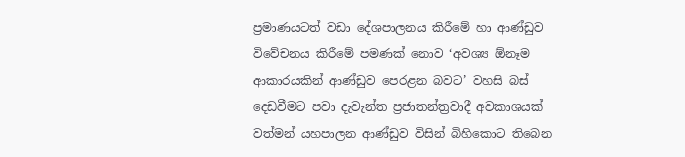ප්‍රමාණයටත් වඩා දේශපාලනය කිරීමේ හා ආණ්ඩුව විවේචනය කිරීමේ පමණක් නොව ‘අවශ්‍ය ඕනෑම ආකාරයකින් ආණ්ඩුව පෙරළන බවට’ වහසි බස් දෙඩවීමට පවා දැවැන්ත ප්‍රජාතන්ත්‍රවාදී අවකාශයක් වත්මන් යහපාලන ආණ්ඩුව විසින් බිහිකොට තිබෙන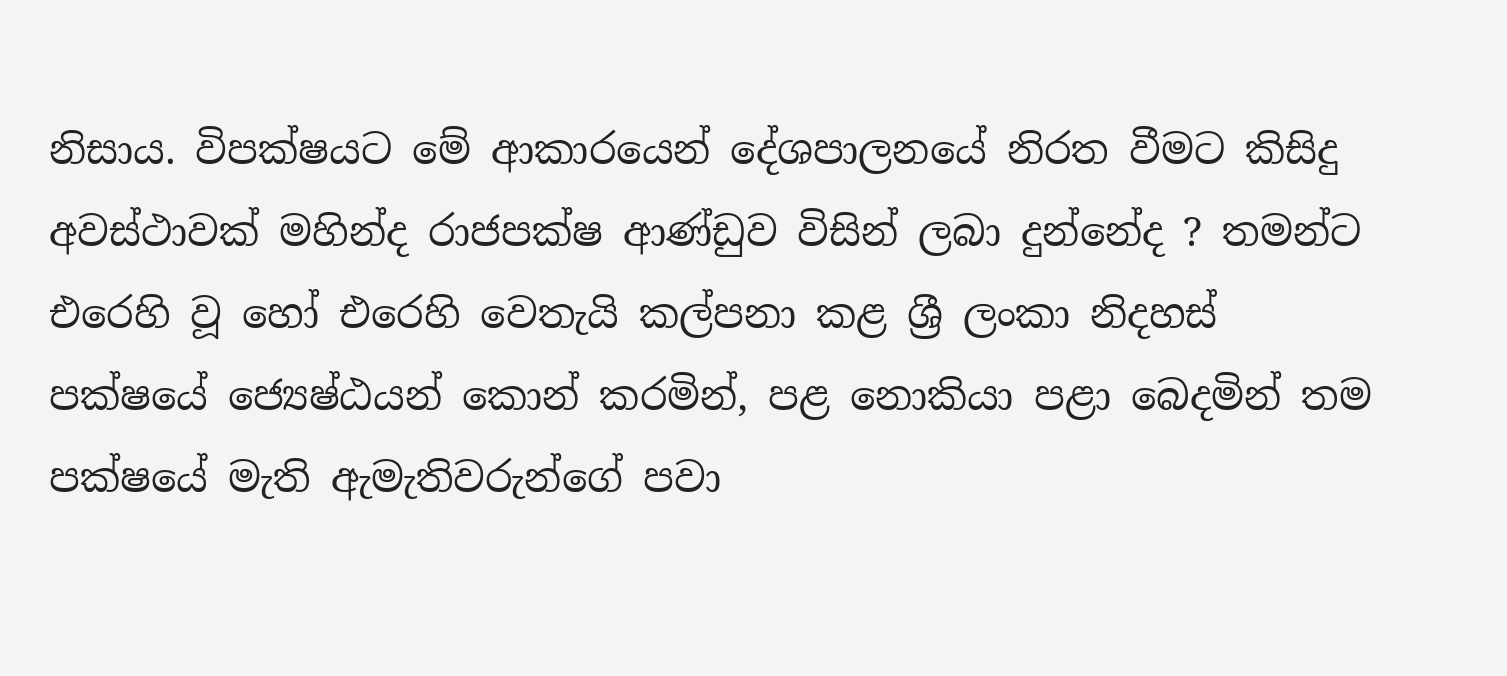නිසාය. විපක්ෂයට මේ ආකාරයෙන් දේශපාලනයේ නිරත වීමට කිසිදු අවස්ථාවක් මහින්ද රාජපක්ෂ ආණ්ඩුව විසින් ලබා දුන්නේද ? තමන්ට එරෙහි වූ හෝ එරෙහි වෙතැයි කල්පනා කළ ශ්‍රී ලංකා නිදහස් පක්ෂයේ ජ්‍යෙෂ්ඨයන් කොන් කරමින්, පළ නොකියා පළා බෙදමින් තම පක්ෂයේ මැති ඇමැතිවරුන්ගේ පවා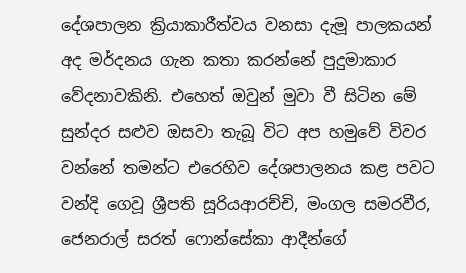දේශපාලන ක්‍රියාකාරීත්වය වනසා දැමූ පාලකයන් අද මර්දනය ගැන කතා කරන්නේ පුදුමාකාර වේදනාවකිනි. එහෙත් ඔවුන් මුවා වී සිටින මේ සුන්දර සළුව ඔසවා තැබූ විට අප හමුවේ විවර වන්නේ තමන්ට එරෙහිව දේශපාලනය කළ පවට වන්දි ගෙවූ ශ්‍රීපති සූරියආරච්චි, මංගල සමරවීර, ජෙනරාල් සරත් ෆොන්සේකා ආදීන්ගේ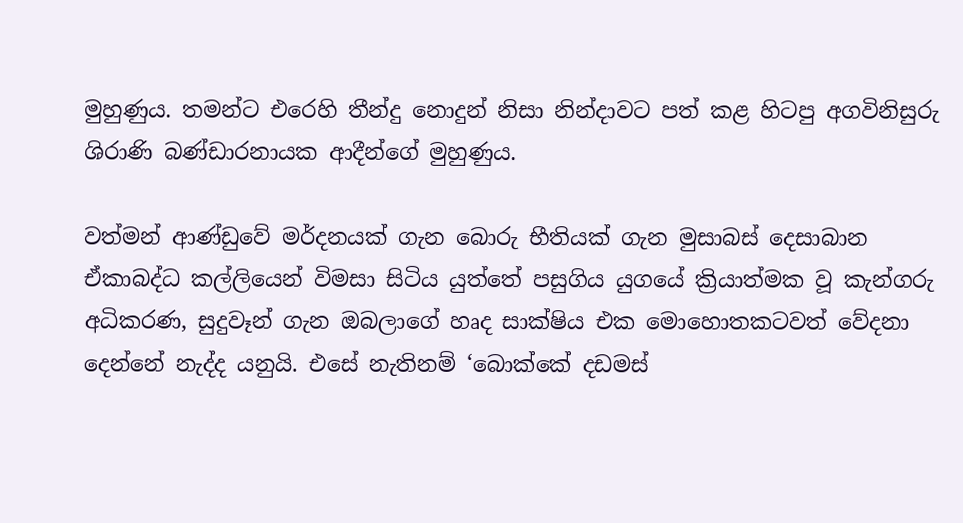මුහුණුය. තමන්ට එරෙහි තීන්දු නොදුන් නිසා නින්දාවට පත් කළ හිටපු අගවිනිසුරු ශිරාණි බණ්ඩාරනායක ආදීන්ගේ මුහුණුය.

වත්මන් ආණ්ඩුවේ මර්දනයක් ගැන බොරු භීතියක් ගැන මුසාබස් දෙසාබාන ඒකාබද්ධ කල්ලියෙන් විමසා සිටිය යුත්තේ පසුගිය යුගයේ ක්‍රියාත්මක වූ කැන්ගරු අධිකරණ, සුදුවෑන් ගැන ඔබලාගේ හෘද සාක්ෂිය එක මොහොතකටවත් වේදනා දෙන්නේ නැද්ද යනුයි. එසේ නැතිනම් ‘බොක්කේ දඩමස්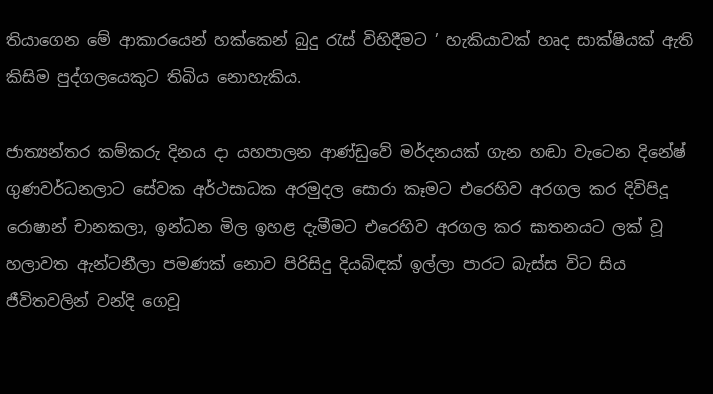තියාගෙන මේ ආකාරයෙන් හක්කෙන් බුදු රැස් විහිදීමට ’ හැකියාවක් හෘද සාක්ෂියක් ඇති කිසිම පුද්ගලයෙකුට තිබිය නොහැකිය.

ජාත්‍යන්තර කම්කරු දිනය දා යහපාලන ආණ්ඩුවේ මර්දනයක් ගැන හඬා වැටෙන දිනේෂ් ගුණවර්ධනලාට සේවක අර්ථසාධක අරමුදල සොරා කෑමට එරෙහිව අරගල කර දිවිපිදූ රොෂාන් චානකලා, ඉන්ධන මිල ඉහළ දැමීමට එරෙහිව අරගල කර ඝාතනයට ලක් වූ හලාවත ඇන්ටනීලා පමණක් නොව පිරිසිදු දියබිඳක් ඉල්ලා පාරට බැස්ස විට සිය ජීවිතවලින් වන්දි ගෙවූ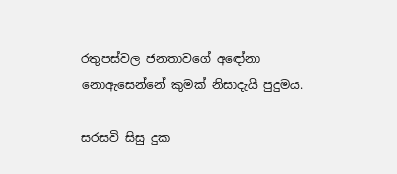රතුපස්වල ජනතාවගේ අඳෝනා නොඇසෙන්නේ කුමක් නිසාදැයි පුදුමය.

සරසවි සිසු දුක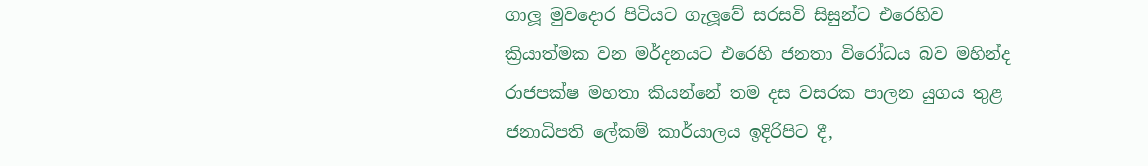ගාලූ මුවදොර පිටියට ගැලූවේ සරසවි සිසුන්ට එරෙහිව ක්‍රියාත්මක වන මර්දනයට එරෙහි ජනතා විරෝධය බව මහින්ද රාජපක්ෂ මහතා කියන්නේ තම දස වසරක පාලන යුගය තුළ ජනාධිපති ලේකම් කාර්යාලය ඉදිරිපිට දී,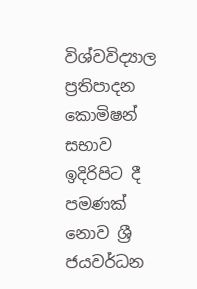විශ්වවිද්‍යාල ප්‍රතිපාදන කොමිෂන් සභාව ඉදිරිපිට දී පමණක් නොව ශ්‍රී ජයවර්ධන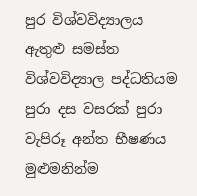පුර විශ්වවිද්‍යාලය ඇතුළු සමස්ත විශ්වවිද්‍යාල පද්ධතියම පුරා දස වසරක් පුරා වැපිරූ අන්ත භීෂණය මුළුමනින්ම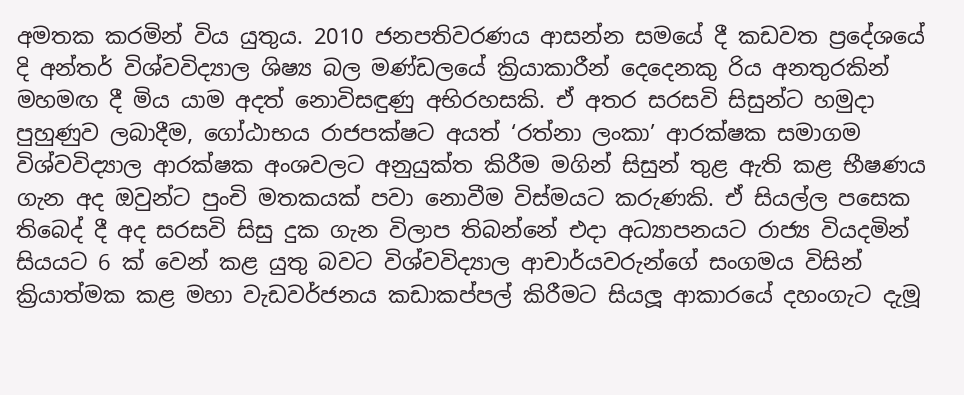අමතක කරමින් විය යුතුය. 2010 ජනපතිවරණය ආසන්න සමයේ දී කඩවත ප්‍රදේශයේ දි අන්තර් විශ්වවිද්‍යාල ශිෂ්‍ය බල මණ්ඩලයේ ක්‍රියාකාරීන් දෙදෙනකු රිය අනතුරකින් මහමඟ දී මිය යාම අදත් නොවිසඳුණු අභිරහසකි. ඒ අතර සරසවි සිසුන්ට හමුදා පුහුණුව ලබාදීම, ගෝඨාභය රාජපක්ෂට අයත් ‘රත්නා ලංකා’ ආරක්ෂක සමාගම විශ්වවිද්‍යාල ආරක්ෂක අංශවලට අනුයුක්ත කිරීම මගින් සිසුන් තුළ ඇති කළ භීෂණය ගැන අද ඔවුන්ට පුංචි මතකයක් පවා නොවීම විස්මයට කරුණකි. ඒ සියල්ල පසෙක තිබෙද් දී අද සරසවි සිසු දුක ගැන විලාප තිබන්නේ එදා අධ්‍යාපනයට රාජ්‍ය වියදමින් සියයට 6 ක් වෙන් කළ යුතු බවට විශ්වවිද්‍යාල ආචාර්යවරුන්ගේ සංගමය විසින් ක්‍රියාත්මක කළ මහා වැඩවර්ජනය කඩාකප්පල් කිරීමට සියලූ ආකාරයේ දහංගැට දැමූ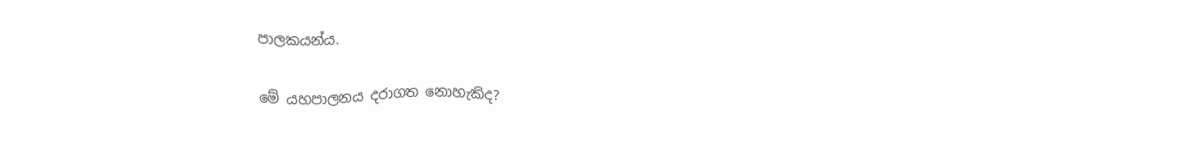පාලකයන්ය.

මේ යහපාලනය දරාගත නොහැකිද?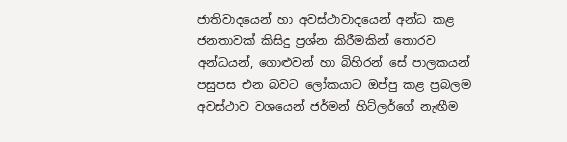ජාතිවාදයෙන් හා අවස්ථාවාදයෙන් අන්ධ කළ ජනතාවක් කිසිදු ප්‍රශ්න කිරීමකින් තොරව අන්ධයන්, ගොළුවන් හා බිහිරන් සේ පාලකයන් පසුපස එන බවට ලෝකයාට ඔප්පු කළ ප්‍රබලම අවස්ථාව වශයෙන් ජර්මන් හිට්ලර්ගේ නැඟීම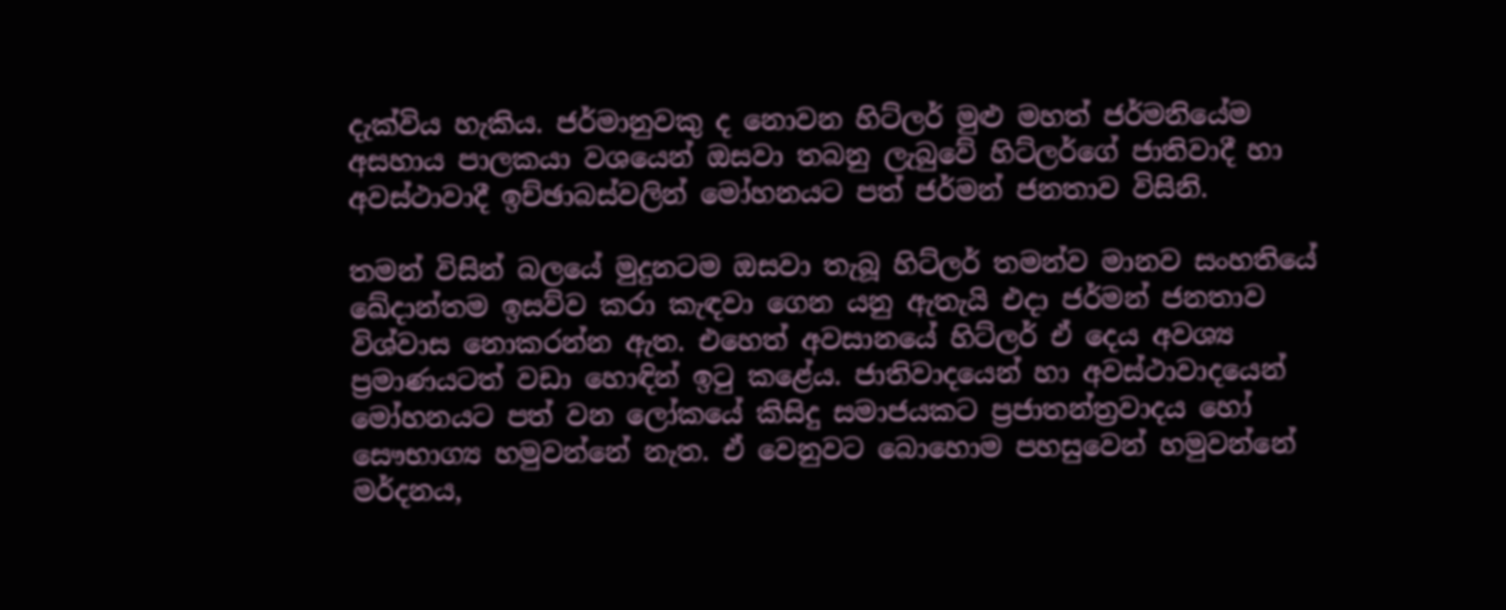දැක්විය හැකිය. ජර්මානුවකු ද නොවන හිට්ලර් මුළු මහත් ජර්මනියේම අසහාය පාලකයා වශයෙන් ඔසවා තබනු ලැබුවේ හිට්ලර්ගේ ජාතිවාදී හා අවස්ථාවාදී ඉච්ඡාබස්වලින් මෝහනයට පත් ජර්මන් ජනතාව විසිනි.

තමන් විසින් බලයේ මුදුනටම ඔසවා තැබූ හිට්ලර් තමන්ව මානව සංහතියේ ඛේදාන්තම ඉසව්ව කරා කැඳවා ගෙන යනු ඇතැයි එදා ජර්මන් ජනතාව විශ්වාස නොකරන්න ඇත. එහෙත් අවසානයේ හිට්ලර් ඒ දෙය අවශ්‍ය ප්‍රමාණයටත් වඩා හොඳින් ඉටු කළේය. ජාතිවාදයෙන් හා අවස්ථාවාදයෙන් මෝහනයට පත් වන ලෝකයේ කිසිදු සමාජයකට ප්‍රජාතන්ත්‍රවාදය හෝ සෞභාග්‍ය හමුවන්නේ නැත. ඒ වෙනුවට බොහොම පහසුවෙන් හමුවන්නේ මර්දනය,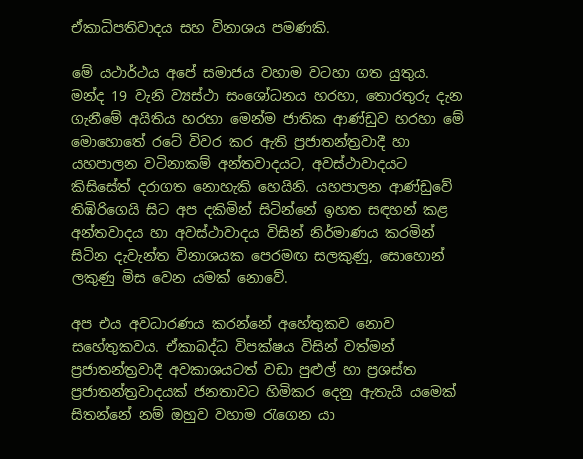ඒකාධිපතිවාදය සහ විනාශය පමණකි.

මේ යථාර්ථය අපේ සමාජය වහාම වටහා ගත යුතුය. මන්ද 19 වැනි ව්‍යස්ථා සංශෝධනය හරහා, තොරතුරු දැන ගැනීමේ අයිතිය හරහා මෙන්ම ජාතික ආණ්ඩුව හරහා මේ මොහොතේ රටේ විවර කර ඇති ප්‍රජාතන්ත්‍රවාදී හා යහපාලන වටිනාකම් අන්තවාදයට, අවස්ථාවාදයට කිසිසේත් දරාගත නොහැකි හෙයිනි. යහපාලන ආණ්ඩුවේ තිඹිරිගෙයි සිට අප දකිමින් සිටින්නේ ඉහත සඳහන් කළ අන්තවාදය හා අවස්ථාවාදය විසින් නිර්මාණය කරමින් සිටින දැවැන්ත විනාශයක පෙරමඟ සලකුණු, සොහොන් ලකුණු මිස වෙන යමක් නොවේ.

අප එය අවධාරණය කරන්නේ අහේතුකව නොව සහේතුකවය. ඒකාබද්ධ විපක්ෂය විසින් වත්මන් ප්‍රජාතන්ත්‍රවාදී අවකාශයටත් වඩා පුළුල් හා ප්‍රශස්ත ප්‍රජාතන්ත්‍රවාදයක් ජනතාවට හිමිකර දෙනු ඇතැයි යමෙක් සිතන්නේ නම් ඔහුව වහාම රැගෙන යා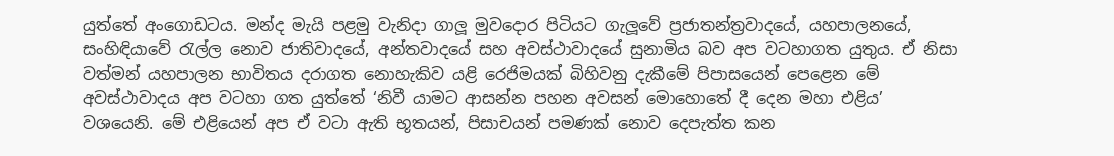යුත්තේ අංගොඩටය. මන්ද මැයි පළමු වැනිදා ගාලූ මුවදොර පිටියට ගැලූවේ ප්‍රජාතන්ත්‍රවාදයේ, යහපාලනයේ, සංහිඳියාවේ රැල්ල නොව ජාතිවාදයේ, අන්තවාදයේ සහ අවස්ථාවාදයේ සුනාමිය බව අප වටහාගත යුතුය. ඒ නිසා වත්මන් යහපාලන භාවිතය දරාගත නොහැකිව යළි රෙජිමයක් බිහිවනු දැකීමේ පිපාසයෙන් පෙළෙන මේ අවස්ථාවාදය අප වටහා ගත යුත්තේ ‘නිවී යාමට ආසන්න පහන අවසන් මොහොතේ දී දෙන මහා එළිය’ වශයෙනි. මේ එළියෙන් අප ඒ වටා ඇති භූතයන්, පිසාචයන් පමණක් නොව දෙපැත්ත කන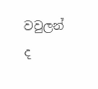වවුලන් ද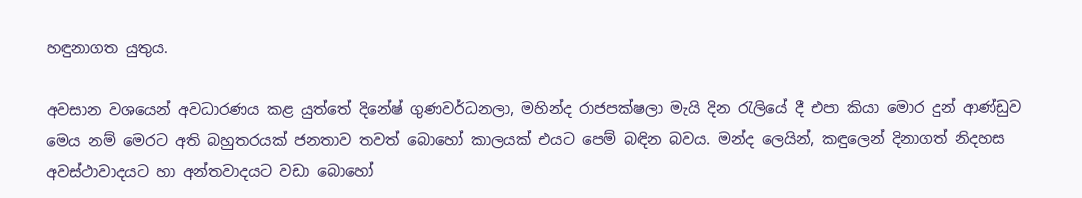හඳුනාගත යුතුය.

අවසාන වශයෙන් අවධාරණය කළ යුත්තේ දිනේෂ් ගුණවර්ධනලා, මහින්ද රාජපක්ෂලා මැයි දින රැලියේ දී එපා කියා මොර දුන් ආණ්ඩුව මෙය නම් මෙරට අති බහුතරයක් ජනතාව තවත් බොහෝ කාලයක් එයට පෙම් බඳින බවය. මන්ද ලෙයින්, කඳුලෙන් දිනාගත් නිදහස අවස්ථාවාදයට හා අන්තවාදයට වඩා බොහෝ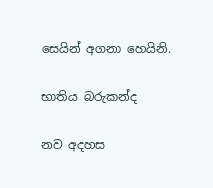සෙයින් අගනා හෙයිනි.

භාතිය බරුකන්ද

නව අදහස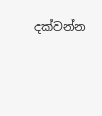දක්වන්න